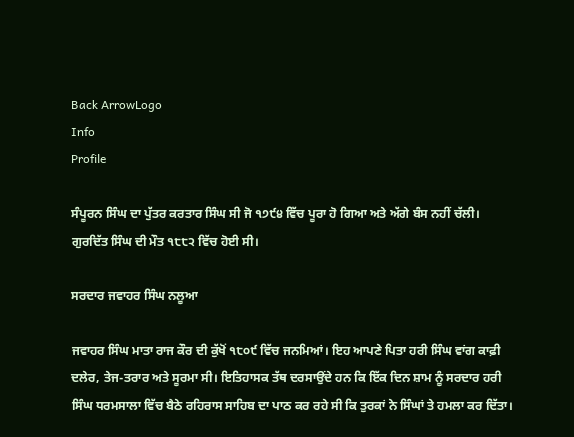Back ArrowLogo
Info
Profile

ਸੰਪੂਰਨ ਸਿੰਘ ਦਾ ਪੁੱਤਰ ਕਰਤਾਰ ਸਿੰਘ ਸੀ ਜੋ ੧੭੯੪ ਵਿੱਚ ਪੂਰਾ ਹੋ ਗਿਆ ਅਤੇ ਅੱਗੇ ਬੰਸ ਨਹੀਂ ਚੱਲੀ। ਗੁਰਦਿੱਤ ਸਿੰਘ ਦੀ ਮੌਤ ੧੮੮੨ ਵਿੱਚ ਹੋਈ ਸੀ।

ਸਰਦਾਰ ਜਵਾਹਰ ਸਿੰਘ ਨਲੂਆ

ਜਵਾਹਰ ਸਿੰਘ ਮਾਤਾ ਰਾਜ ਕੌਰ ਦੀ ਕੁੱਖੋਂ ੧੮੦੯ ਵਿੱਚ ਜਨਮਿਆਂ। ਇਹ ਆਪਣੇ ਪਿਤਾ ਹਰੀ ਸਿੰਘ ਵਾਂਗ ਕਾਫ਼ੀ ਦਲੇਰ, ਤੇਜ-ਤਰਾਰ ਅਤੇ ਸੂਰਮਾ ਸੀ। ਇਤਿਹਾਸਕ ਤੱਥ ਦਰਸਾਉਂਦੇ ਹਨ ਕਿ ਇੱਕ ਦਿਨ ਸ਼ਾਮ ਨੂੰ ਸਰਦਾਰ ਹਰੀ ਸਿੰਘ ਧਰਮਸਾਲਾ ਵਿੱਚ ਬੈਠੇ ਰਹਿਰਾਸ ਸਾਹਿਬ ਦਾ ਪਾਠ ਕਰ ਰਹੇ ਸੀ ਕਿ ਤੁਰਕਾਂ ਨੇ ਸਿੰਘਾਂ ਤੇ ਹਮਲਾ ਕਰ ਦਿੱਤਾ।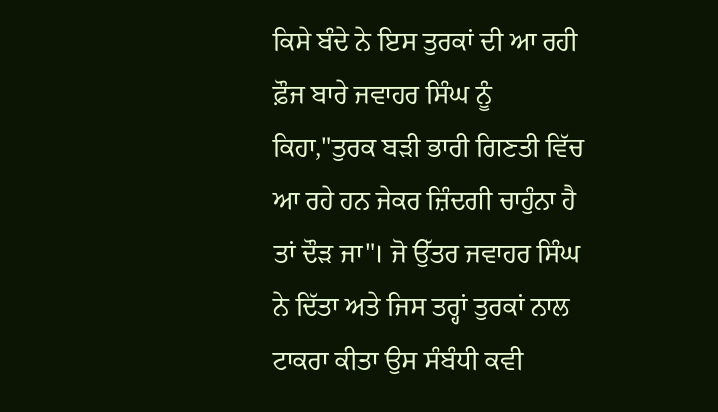ਕਿਸੇ ਬੰਦੇ ਨੇ ਇਸ ਤੁਰਕਾਂ ਦੀ ਆ ਰਹੀ ਫ਼ੌਜ ਬਾਰੇ ਜਵਾਹਰ ਸਿੰਘ ਨੂੰ ਕਿਹਾ,"ਤੁਰਕ ਬੜੀ ਭਾਰੀ ਗਿਣਤੀ ਵਿੱਚ ਆ ਰਹੇ ਹਨ ਜੇਕਰ ਜ਼ਿੰਦਗੀ ਚਾਹੁੰਨਾ ਹੈ ਤਾਂ ਦੌੜ ਜਾ"। ਜੋ ਉੱਤਰ ਜਵਾਹਰ ਸਿੰਘ ਨੇ ਦਿੱਤਾ ਅਤੇ ਜਿਸ ਤਰ੍ਹਾਂ ਤੁਰਕਾਂ ਨਾਲ ਟਾਕਰਾ ਕੀਤਾ ਉਸ ਸੰਬੰਧੀ ਕਵੀ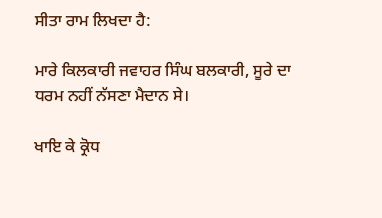ਸੀਤਾ ਰਾਮ ਲਿਖਦਾ ਹੈ:

ਮਾਰੇ ਕਿਲਕਾਰੀ ਜਵਾਹਰ ਸਿੰਘ ਬਲਕਾਰੀ, ਸੂਰੇ ਦਾ ਧਰਮ ਨਹੀਂ ਨੱਸਣਾ ਮੈਦਾਨ ਸੇ।

ਖਾਇ ਕੇ ਕ੍ਰੋਧ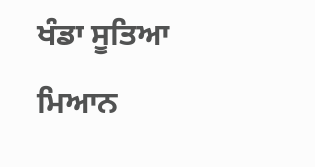ਖੰਡਾ ਸੂਤਿਆ ਮਿਆਨ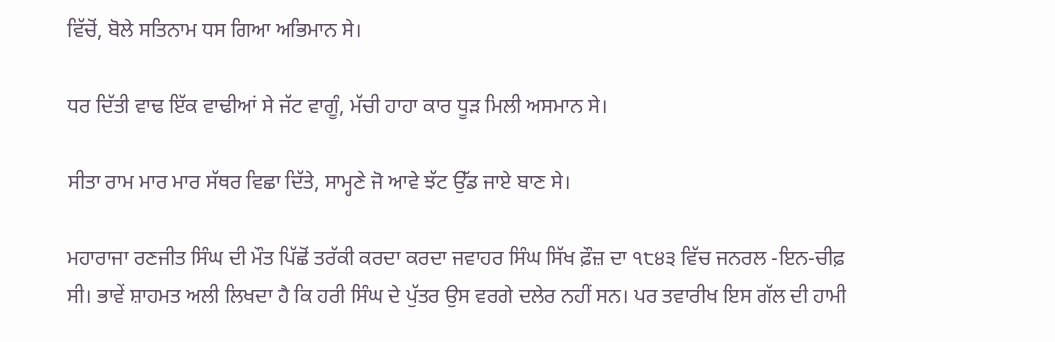ਵਿੱਚੋਂ, ਬੋਲੇ ਸਤਿਨਾਮ ਧਸ ਗਿਆ ਅਭਿਮਾਨ ਸੇ।

ਧਰ ਦਿੱਤੀ ਵਾਢ ਇੱਕ ਵਾਢੀਆਂ ਸੇ ਜੱਟ ਵਾਗੂੰ, ਮੱਚੀ ਹਾਹਾ ਕਾਰ ਧੂੜ ਮਿਲੀ ਅਸਮਾਨ ਸੇ।

ਸੀਤਾ ਰਾਮ ਮਾਰ ਮਾਰ ਸੱਥਰ ਵਿਛਾ ਦਿੱਤੇ, ਸਾਮ੍ਹਣੇ ਜੋ ਆਵੇ ਝੱਟ ਉੱਡ ਜਾਏ ਬਾਣ ਸੇ।

ਮਹਾਰਾਜਾ ਰਣਜੀਤ ਸਿੰਘ ਦੀ ਮੌਤ ਪਿੱਛੋਂ ਤਰੱਕੀ ਕਰਦਾ ਕਰਦਾ ਜਵਾਹਰ ਸਿੰਘ ਸਿੱਖ ਫ਼ੌਜ਼ ਦਾ ੧੮੪੩ ਵਿੱਚ ਜਨਰਲ -ਇਨ-ਚੀਫ਼ ਸੀ। ਭਾਵੇਂ ਸ਼ਾਹਮਤ ਅਲੀ ਲਿਖਦਾ ਹੈ ਕਿ ਹਰੀ ਸਿੰਘ ਦੇ ਪੁੱਤਰ ਉਸ ਵਰਗੇ ਦਲੇਰ ਨਹੀਂ ਸਨ। ਪਰ ਤਵਾਰੀਖ ਇਸ ਗੱਲ ਦੀ ਹਾਮੀ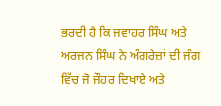ਭਰਦੀ ਹੈ ਕਿ ਜਵਾਹਰ ਸਿੰਘ ਅਤੇ ਅਰਜਨ ਸਿੰਘ ਨੇ ਅੰਗਰੇਜ਼ਾਂ ਦੀ ਜੰਗ ਵਿੱਚ ਜੋ ਜੌਹਰ ਦਿਖਾਏ ਅਤੇ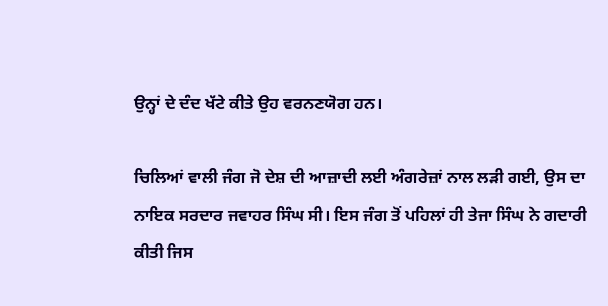ਉਨ੍ਹਾਂ ਦੇ ਦੰਦ ਖੱਟੇ ਕੀਤੇ ਉਹ ਵਰਨਣਯੋਗ ਹਨ।

ਚਿਲਿਆਂ ਵਾਲੀ ਜੰਗ ਜੋ ਦੇਸ਼ ਦੀ ਆਜ਼ਾਦੀ ਲਈ ਅੰਗਰੇਜ਼ਾਂ ਨਾਲ ਲੜੀ ਗਈ, ਉਸ ਦਾ ਨਾਇਕ ਸਰਦਾਰ ਜਵਾਹਰ ਸਿੰਘ ਸੀ। ਇਸ ਜੰਗ ਤੋਂ ਪਹਿਲਾਂ ਹੀ ਤੇਜਾ ਸਿੰਘ ਨੇ ਗਦਾਰੀ ਕੀਤੀ ਜਿਸ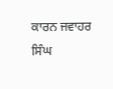ਕਾਰਨ ਜਵਾਹਰ ਸਿੰਘ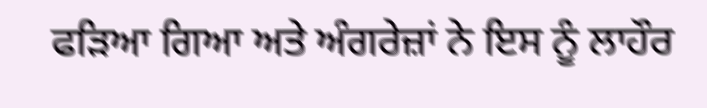ਫੜਿਆ ਗਿਆ ਅਤੇ ਅੰਗਰੇਜ਼ਾਂ ਨੇ ਇਸ ਨੂੰ ਲਾਹੌਰ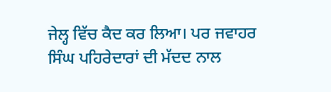ਜੇਲ੍ਹ ਵਿੱਚ ਕੈਦ ਕਰ ਲਿਆ। ਪਰ ਜਵਾਹਰ ਸਿੰਘ ਪਹਿਰੇਦਾਰਾਂ ਦੀ ਮੱਦਦ ਨਾਲ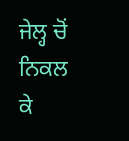ਜੇਲ੍ਹ ਚੋਂ ਨਿਕਲ ਕੇ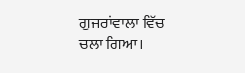ਗੁਜਰਾਂਵਾਲਾ ਵਿੱਚ ਚਲਾ ਗਿਆ।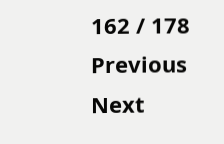162 / 178
Previous
Next